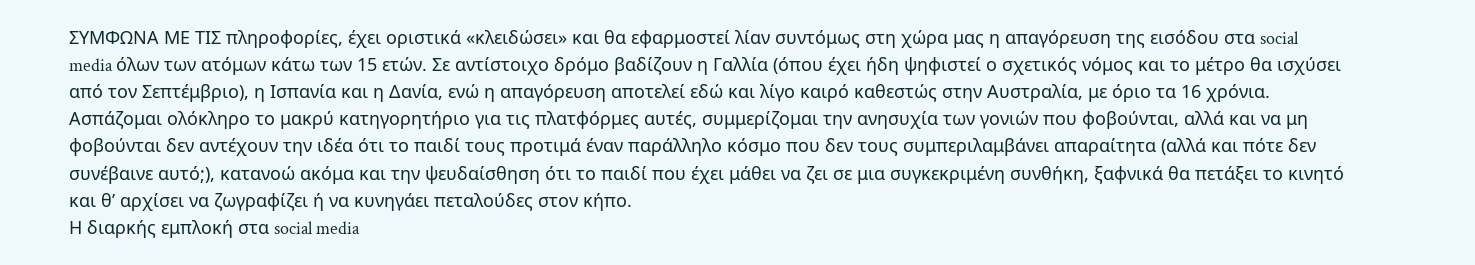ΣΥΜΦΩΝΑ ΜΕ ΤΙΣ πληροφορίες, έχει οριστικά «κλειδώσει» και θα εφαρμοστεί λίαν συντόμως στη χώρα μας η απαγόρευση της εισόδου στα social media όλων των ατόμων κάτω των 15 ετών. Σε αντίστοιχο δρόμο βαδίζουν η Γαλλία (όπου έχει ήδη ψηφιστεί ο σχετικός νόμος και το μέτρο θα ισχύσει από τον Σεπτέμβριο), η Ισπανία και η Δανία, ενώ η απαγόρευση αποτελεί εδώ και λίγο καιρό καθεστώς στην Αυστραλία, με όριο τα 16 χρόνια.
Ασπάζομαι ολόκληρο το μακρύ κατηγορητήριο για τις πλατφόρμες αυτές, συμμερίζομαι την ανησυχία των γονιών που φοβούνται, αλλά και να μη φοβούνται δεν αντέχουν την ιδέα ότι το παιδί τους προτιμά έναν παράλληλο κόσμο που δεν τους συμπεριλαμβάνει απαραίτητα (αλλά και πότε δεν συνέβαινε αυτό;), κατανοώ ακόμα και την ψευδαίσθηση ότι το παιδί που έχει μάθει να ζει σε μια συγκεκριμένη συνθήκη, ξαφνικά θα πετάξει το κινητό και θ’ αρχίσει να ζωγραφίζει ή να κυνηγάει πεταλούδες στον κήπο.
Η διαρκής εμπλοκή στα social media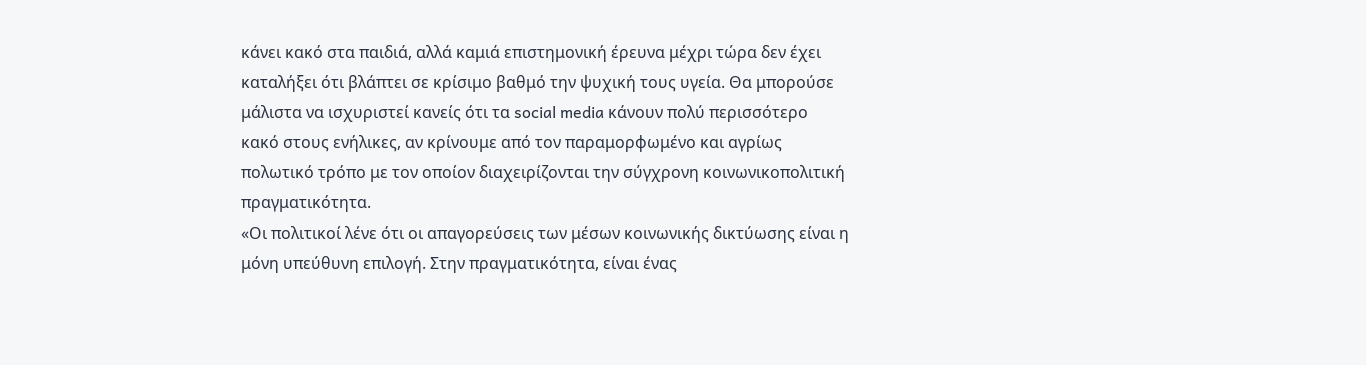κάνει κακό στα παιδιά, αλλά καμιά επιστημονική έρευνα μέχρι τώρα δεν έχει καταλήξει ότι βλάπτει σε κρίσιμο βαθμό την ψυχική τους υγεία. Θα μπορούσε μάλιστα να ισχυριστεί κανείς ότι τα social media κάνουν πολύ περισσότερο κακό στους ενήλικες, αν κρίνουμε από τον παραμορφωμένο και αγρίως πολωτικό τρόπο με τον οποίον διαχειρίζονται την σύγχρονη κοινωνικοπολιτική πραγματικότητα.
«Οι πολιτικοί λένε ότι οι απαγορεύσεις των μέσων κοινωνικής δικτύωσης είναι η μόνη υπεύθυνη επιλογή. Στην πραγματικότητα, είναι ένας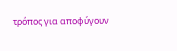τρόπος για αποφύγουν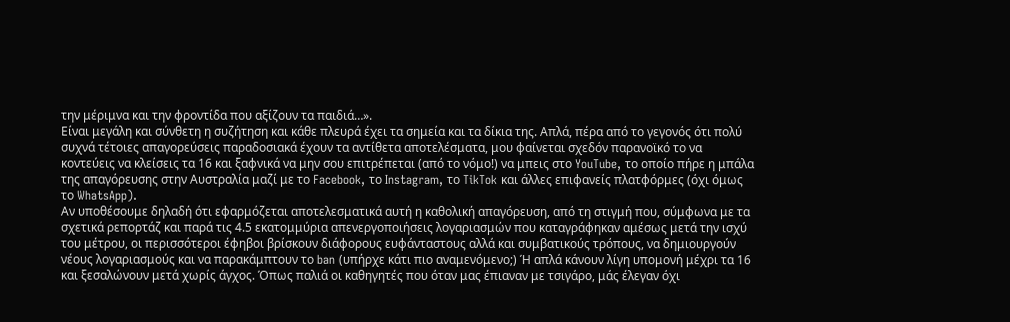την μέριμνα και την φροντίδα που αξίζουν τα παιδιά…».
Είναι μεγάλη και σύνθετη η συζήτηση και κάθε πλευρά έχει τα σημεία και τα δίκια της. Απλά, πέρα από το γεγονός ότι πολύ συχνά τέτοιες απαγορεύσεις παραδοσιακά έχουν τα αντίθετα αποτελέσματα, μου φαίνεται σχεδόν παρανοϊκό το να κοντεύεις να κλείσεις τα 16 και ξαφνικά να μην σου επιτρέπεται (από το νόμο!) να μπεις στο YouTube, το οποίο πήρε η μπάλα της απαγόρευσης στην Αυστραλία μαζί με το Facebook, το Instagram, το TikTok και άλλες επιφανείς πλατφόρμες (όχι όμως το WhatsApp).
Αν υποθέσουμε δηλαδή ότι εφαρμόζεται αποτελεσματικά αυτή η καθολική απαγόρευση, από τη στιγμή που, σύμφωνα με τα σχετικά ρεπορτάζ και παρά τις 4.5 εκατομμύρια απενεργοποιήσεις λογαριασμών που καταγράφηκαν αμέσως μετά την ισχύ του μέτρου, οι περισσότεροι έφηβοι βρίσκουν διάφορους ευφάνταστους αλλά και συμβατικούς τρόπους, να δημιουργούν νέους λογαριασμούς και να παρακάμπτουν το ban (υπήρχε κάτι πιο αναμενόμενο;) Ή απλά κάνουν λίγη υπομονή μέχρι τα 16 και ξεσαλώνουν μετά χωρίς άγχος. Όπως παλιά οι καθηγητές που όταν μας έπιαναν με τσιγάρο, μάς έλεγαν όχι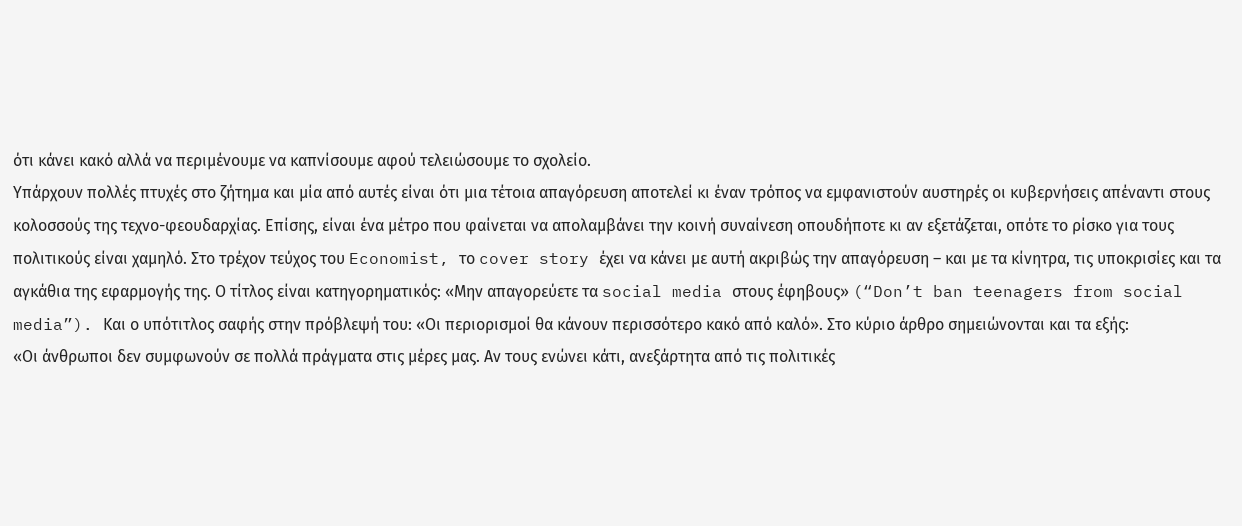ότι κάνει κακό αλλά να περιμένουμε να καπνίσουμε αφού τελειώσουμε το σχολείο.
Υπάρχουν πολλές πτυχές στο ζήτημα και μία από αυτές είναι ότι μια τέτοια απαγόρευση αποτελεί κι έναν τρόπος να εμφανιστούν αυστηρές οι κυβερνήσεις απέναντι στους κολοσσούς της τεχνο-φεουδαρχίας. Επίσης, είναι ένα μέτρο που φαίνεται να απολαμβάνει την κοινή συναίνεση οπουδήποτε κι αν εξετάζεται, οπότε το ρίσκο για τους πολιτικούς είναι χαμηλό. Στο τρέχον τεύχος του Economist, το cover story έχει να κάνει με αυτή ακριβώς την απαγόρευση – και με τα κίνητρα, τις υποκρισίες και τα αγκάθια της εφαρμογής της. Ο τίτλος είναι κατηγορηματικός: «Μην απαγορεύετε τα social media στους έφηβους» (“Don’t ban teenagers from social media”). Και ο υπότιτλος σαφής στην πρόβλεψή του: «Οι περιορισμοί θα κάνουν περισσότερο κακό από καλό». Στο κύριο άρθρο σημειώνονται και τα εξής:
«Οι άνθρωποι δεν συμφωνούν σε πολλά πράγματα στις μέρες μας. Αν τους ενώνει κάτι, ανεξάρτητα από τις πολιτικές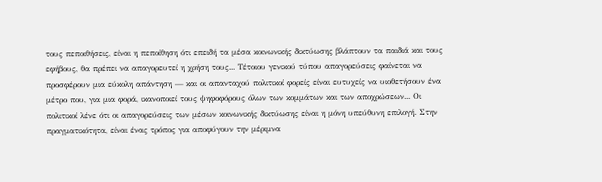τους πεποιθήσεις, είναι η πεποίθηση ότι επειδή τα μέσα κοινωνικής δικτύωσης βλάπτουν τα παιδιά και τους εφήβους, θα πρέπει να απαγορευτεί η χρήση τους... Τέτοιου γενικού τύπου απαγορεύσεις φαίνεται να προσφέρουν μια εύκολη απάντηση — και οι απανταχού πολιτικοί φορείς είναι ευτυχείς να υιοθετήσουν ένα μέτρο που, για μια φορά, ικανοποιεί τους ψηφοφόρους όλων των κομμάτων και των αποχρώσεων... Οι πολιτικοί λένε ότι οι απαγορεύσεις των μέσων κοινωνικής δικτύωσης είναι η μόνη υπεύθυνη επιλογή. Στην πραγματικότητα, είναι ένας τρόπος για αποφύγουν την μέριμνα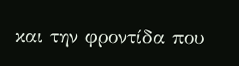και την φροντίδα που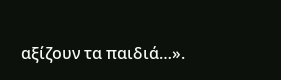αξίζουν τα παιδιά…».